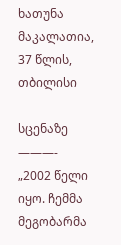ხათუნა მაკალათია, 37 წლის, თბილისი

სცენაზე
———-
„2002 წელი იყო. ჩემმა მეგობარმა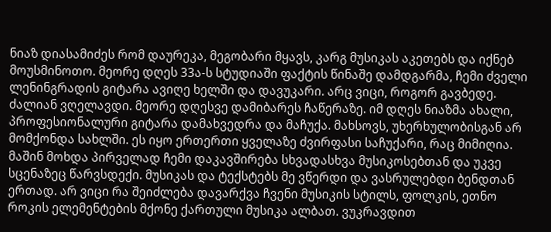ნიაზ დიასამიძეს რომ დაურეკა, მეგობარი მყავს, კარგ მუსიკას აკეთებს და იქნებ მოუსმინოთო. მეორე დღეს 33ა-ს სტუდიაში ფაქტის წინაშე დამდგარმა, ჩემი ძველი ლენინგრადის გიტარა ავიღე ხელში და დავუკარი. არც ვიცი, როგორ გავბედე. ძალიან ვღელავდი. მეორე დღესვე დამიბარეს ჩაწერაზე. იმ დღეს ნიაზმა ახალი, პროფესიონალური გიტარა დამახვედრა და მაჩუქა. მახსოვს, უხერხულობისგან არ მომქონდა სახლში. ეს იყო ერთერთი ყველაზე ძვირფასი საჩუქარი, რაც მიმიღია. მაშინ მოხდა პირველად ჩემი დაკავშირება სხვადასხვა მუსიკოსებთან და უკვე სცენაზეც წარვსდექი. მუსიკას და ტექსტებს მე ვწერდი და ვასრულებდი ბენდთან ერთად. არ ვიცი რა შეიძლება დავარქვა ჩვენი მუსიკის სტილს, ფოლკის, ეთნო როკის ელემენტების მქონე ქართული მუსიკა ალბათ. ვუკრავდით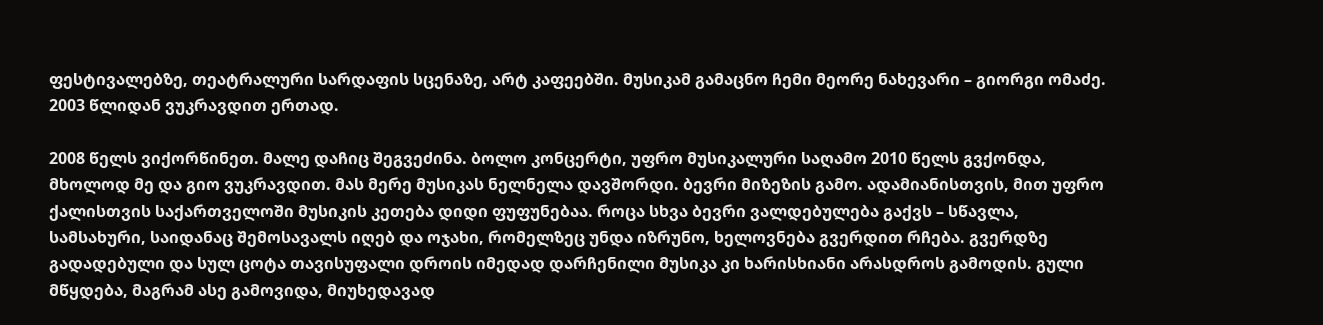ფესტივალებზე, თეატრალური სარდაფის სცენაზე, არტ კაფეებში. მუსიკამ გამაცნო ჩემი მეორე ნახევარი – გიორგი ომაძე. 2003 წლიდან ვუკრავდით ერთად.

2008 წელს ვიქორწინეთ. მალე დაჩიც შეგვეძინა. ბოლო კონცერტი, უფრო მუსიკალური საღამო 2010 წელს გვქონდა, მხოლოდ მე და გიო ვუკრავდით. მას მერე მუსიკას ნელნელა დავშორდი. ბევრი მიზეზის გამო. ადამიანისთვის, მით უფრო ქალისთვის საქართველოში მუსიკის კეთება დიდი ფუფუნებაა. როცა სხვა ბევრი ვალდებულება გაქვს – სწავლა, სამსახური, საიდანაც შემოსავალს იღებ და ოჯახი, რომელზეც უნდა იზრუნო, ხელოვნება გვერდით რჩება. გვერდზე გადადებული და სულ ცოტა თავისუფალი დროის იმედად დარჩენილი მუსიკა კი ხარისხიანი არასდროს გამოდის. გული მწყდება, მაგრამ ასე გამოვიდა, მიუხედავად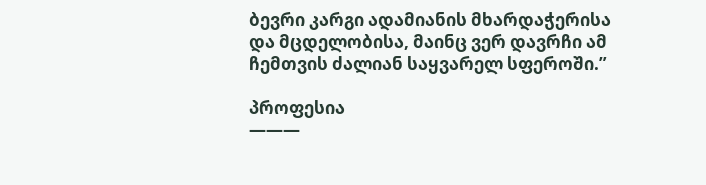ბევრი კარგი ადამიანის მხარდაჭერისა და მცდელობისა, მაინც ვერ დავრჩი ამ ჩემთვის ძალიან საყვარელ სფეროში.”

პროფესია
———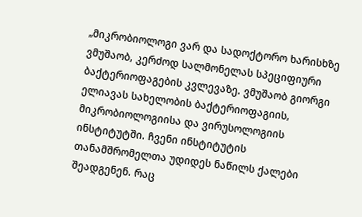„მიკრობიოლოგი ვარ და სადოქტორო ხარისხზე ვმუშაობ, კერძოდ სალმონელას სპეციფიური ბაქტერიოფაგების კვლევაზე. ვმუშაობ გიორგი ელიავას სახელობის ბაქტერიოფაგიის, მიკრობიოლოგიისა და ვირუსოლოგიის ინსტიტუტში. ჩვენი ინსტიტუტის თანამშრომელთა უდიდეს ნაწილს ქალები შეადგენენ. რაც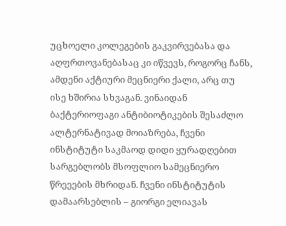უცხოელი კოლეგების გაკვირვებასა და აღფრთოვანებასაც კი იწვევს, როგორც ჩანს, ამდენი აქტიური მეცნიერი ქალი, არც თუ ისე ხშირია სხვაგან. ვინაიდან ბაქტერიოფაგი ანტიბიოტიკების შესაძლო ალტერნატივად მოიაზრება, ჩვენი ინსტიტუტი საკმაოდ დიდი ყურადღებით სარგებლობს მსოფლიო სამეცნიერო წრეეების მხრიდან. ჩვენი ინსტიტუტის დამაარსებლის – გიორგი ელიავას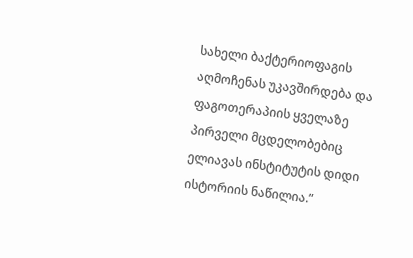სახელი ბაქტერიოფაგის აღმოჩენას უკავშირდება და ფაგოთერაპიის ყველაზე პირველი მცდელობებიც ელიავას ინსტიტუტის დიდი ისტორიის ნაწილია.”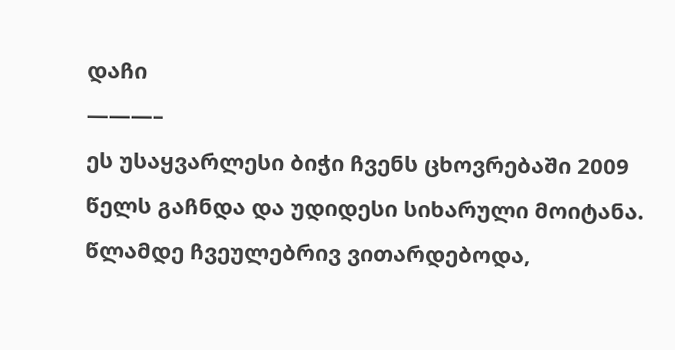დაჩი
———–
ეს უსაყვარლესი ბიჭი ჩვენს ცხოვრებაში 2009 წელს გაჩნდა და უდიდესი სიხარული მოიტანა. წლამდე ჩვეულებრივ ვითარდებოდა,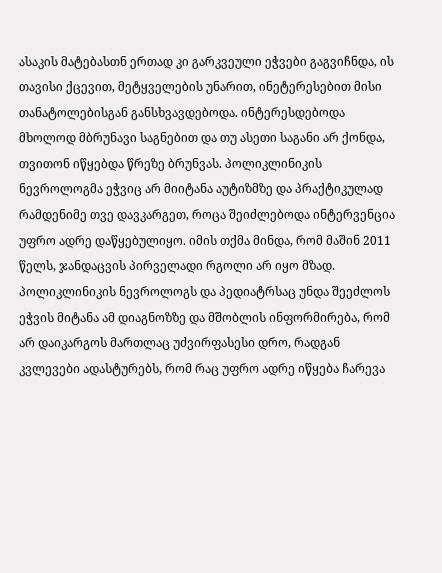ასაკის მატებასთნ ერთად კი გარკვეული ეჭვები გაგვიჩნდა, ის თავისი ქცევით, მეტყველების უნარით, ინეტერესებით მისი თანატოლებისგან განსხვავდებოდა. ინტერესდებოდა მხოლოდ მბრუნავი საგნებით და თუ ასეთი საგანი არ ქონდა, თვითონ იწყებდა წრეზე ბრუნვას. პოლიკლინიკის ნევროლოგმა ეჭვიც არ მიიტანა აუტიზმზე და პრაქტიკულად რამდენიმე თვე დავკარგეთ, როცა შეიძლებოდა ინტერვენცია უფრო ადრე დაწყებულიყო. იმის თქმა მინდა, რომ მაშინ 2011 წელს, ჯანდაცვის პირველადი რგოლი არ იყო მზად. პოლიკლინიკის ნევროლოგს და პედიატრსაც უნდა შეეძლოს ეჭვის მიტანა ამ დიაგნოზზე და მშობლის ინფორმირება, რომ არ დაიკარგოს მართლაც უძვირფასესი დრო, რადგან კვლევები ადასტურებს, რომ რაც უფრო ადრე იწყება ჩარევა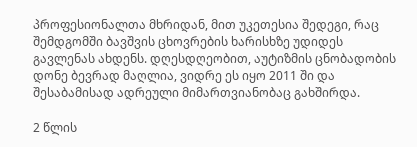პროფესიონალთა მხრიდან, მით უკეთესია შედეგი, რაც შემდგომში ბავშვის ცხოვრების ხარისხზე უდიდეს გავლენას ახდენს. დღესდღეობით, აუტიზმის ცნობადობის დონე ბევრად მაღლია, ვიდრე ეს იყო 2011 ში და შესაბამისად ადრეული მიმართვიანობაც გახშირდა.

2 წლის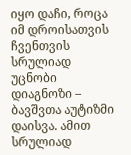იყო დაჩი, როცა იმ დროისათვის ჩვენთვის სრულიად უცნობი დიაგნოზი – ბავშვთა აუტიზმი დაისვა. ამით სრულიად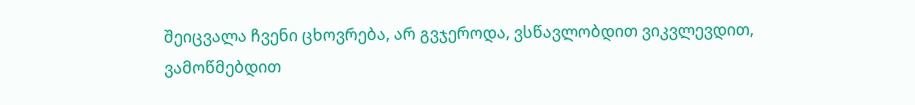შეიცვალა ჩვენი ცხოვრება, არ გვჯეროდა, ვსწავლობდით ვიკვლევდით, ვამოწმებდით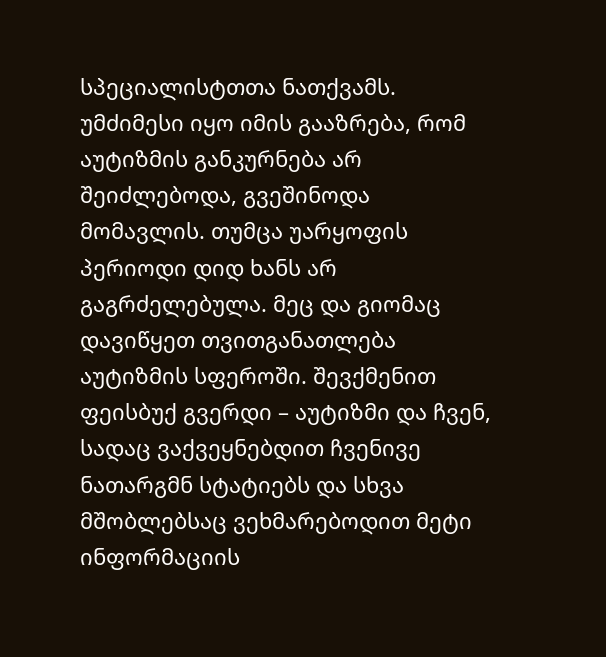სპეციალისტთთა ნათქვამს. უმძიმესი იყო იმის გააზრება, რომ აუტიზმის განკურნება არ შეიძლებოდა, გვეშინოდა მომავლის. თუმცა უარყოფის პერიოდი დიდ ხანს არ გაგრძელებულა. მეც და გიომაც დავიწყეთ თვითგანათლება აუტიზმის სფეროში. შევქმენით ფეისბუქ გვერდი – აუტიზმი და ჩვენ, სადაც ვაქვეყნებდით ჩვენივე ნათარგმნ სტატიებს და სხვა მშობლებსაც ვეხმარებოდით მეტი ინფორმაციის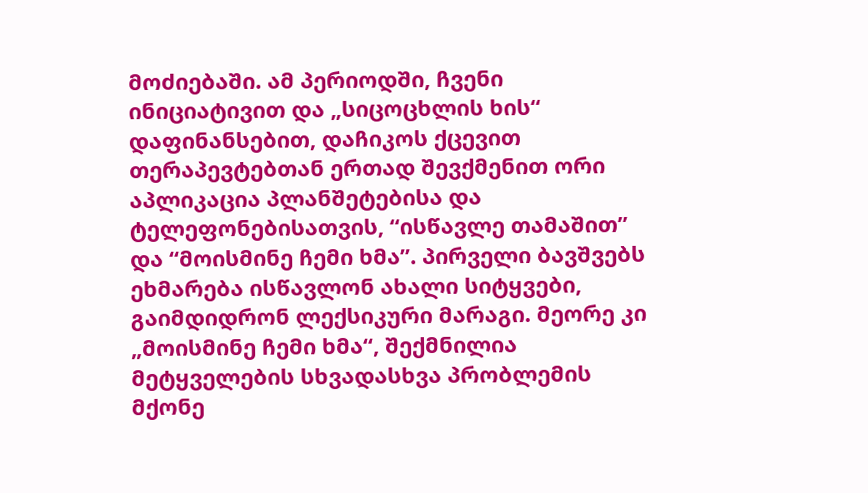მოძიებაში. ამ პერიოდში, ჩვენი ინიციატივით და „სიცოცხლის ხის“ დაფინანსებით, დაჩიკოს ქცევით თერაპევტებთან ერთად შევქმენით ორი აპლიკაცია პლანშეტებისა და ტელეფონებისათვის, “ისწავლე თამაშით” და “მოისმინე ჩემი ხმა”. პირველი ბავშვებს ეხმარება ისწავლონ ახალი სიტყვები, გაიმდიდრონ ლექსიკური მარაგი. მეორე კი „მოისმინე ჩემი ხმა“, შექმნილია მეტყველების სხვადასხვა პრობლემის მქონე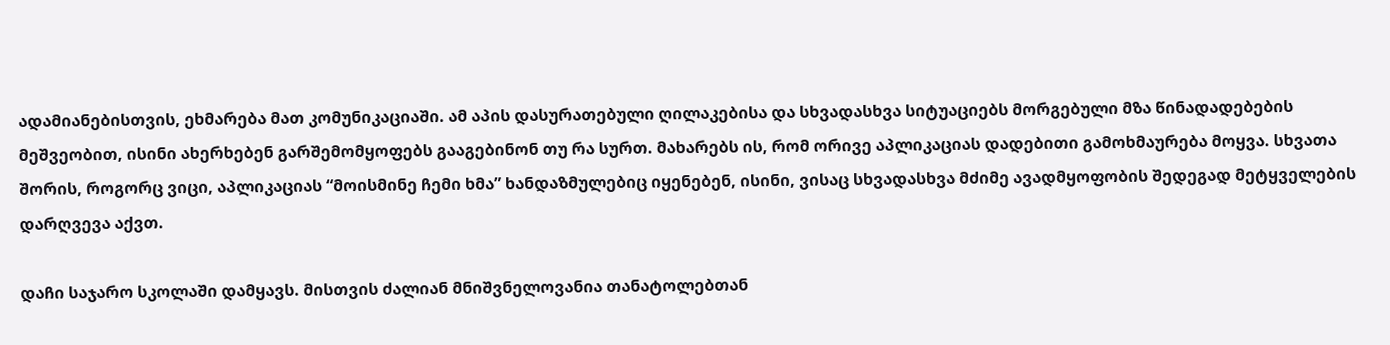ადამიანებისთვის, ეხმარება მათ კომუნიკაციაში. ამ აპის დასურათებული ღილაკებისა და სხვადასხვა სიტუაციებს მორგებული მზა წინადადებების მეშვეობით, ისინი ახერხებენ გარშემომყოფებს გააგებინონ თუ რა სურთ. მახარებს ის, რომ ორივე აპლიკაციას დადებითი გამოხმაურება მოყვა. სხვათა შორის, როგორც ვიცი, აპლიკაციას “მოისმინე ჩემი ხმა” ხანდაზმულებიც იყენებენ, ისინი, ვისაც სხვადასხვა მძიმე ავადმყოფობის შედეგად მეტყველების დარღვევა აქვთ.

დაჩი საჯარო სკოლაში დამყავს. მისთვის ძალიან მნიშვნელოვანია თანატოლებთან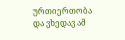ურთიერთობა და ვხედავ ამ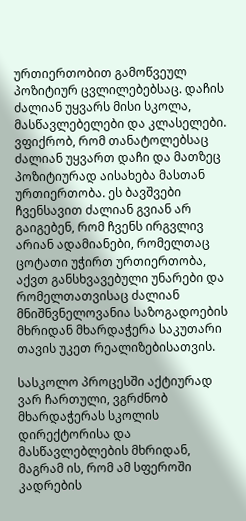ურთიერთობით გამოწვეულ პოზიტიურ ცვლილებებსაც. დაჩის ძალიან უყვარს მისი სკოლა, მასწავლებელები და კლასელები. ვფიქრობ, რომ თანატოლებსაც ძალიან უყვართ დაჩი და მათზეც პოზიტიურად აისახება მასთან ურთიერთობა. ეს ბავშვები ჩვენსავით ძალიან გვიან არ გაიგებენ, რომ ჩვენს ირგვლივ არიან ადამიანები, რომელთაც ცოტათი უჭირთ ურთიერთობა, აქვთ განსხვავებული უნარები და რომელთათვისაც ძალიან მნიშნვნელოვანია საზოგადოების მხრიდან მხარდაჭერა საკუთარი თავის უკეთ რეალიზებისათვის.

სასკოლო პროცესში აქტიურად ვარ ჩართული, ვგრძნობ მხარდაჭერას სკოლის დირექტორისა და მასწავლებლების მხრიდან, მაგრამ ის, რომ ამ სფეროში კადრების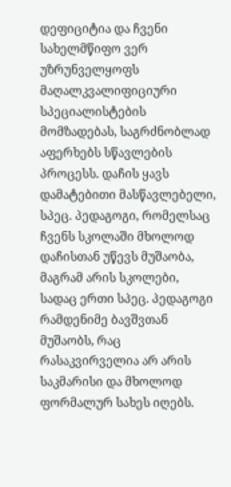დეფიციტია და ჩვენი სახელმწიფო ვერ უზრუნველყოფს მაღალკვალიფიციური სპეციალისტების მომზადებას, საგრძნობლად აფერხებს სწავლების პროცესს. დაჩის ყავს დამატებითი მასწავლებელი, სპეც. პედაგოგი, რომელსაც ჩვენს სკოლაში მხოლოდ დაჩისთან უწევს მუშაობა, მაგრამ არის სკოლები, სადაც ერთი სპეც. პედაგოგი რამდენიმე ბავშვთან მუშაობს, რაც რასაკვირველია არ არის საკმარისი და მხოლოდ ფორმალურ სახეს იღებს.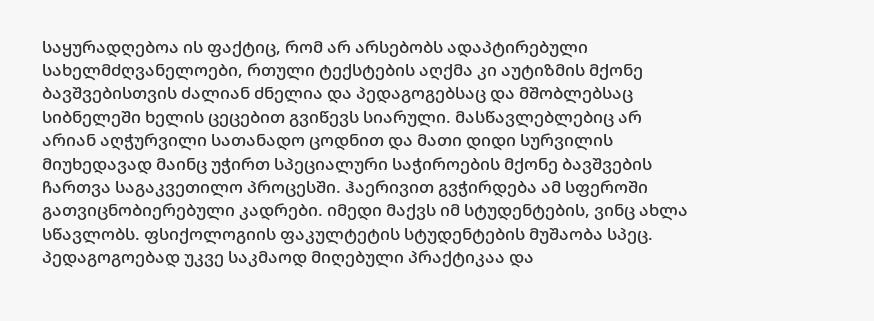საყურადღებოა ის ფაქტიც, რომ არ არსებობს ადაპტირებული სახელმძღვანელოები, რთული ტექსტების აღქმა კი აუტიზმის მქონე ბავშვებისთვის ძალიან ძნელია და პედაგოგებსაც და მშობლებსაც სიბნელეში ხელის ცეცებით გვიწევს სიარული. მასწავლებლებიც არ არიან აღჭურვილი სათანადო ცოდნით და მათი დიდი სურვილის მიუხედავად მაინც უჭირთ სპეციალური საჭიროების მქონე ბავშვების ჩართვა საგაკვეთილო პროცესში. ჰაერივით გვჭირდება ამ სფეროში გათვიცნობიერებული კადრები. იმედი მაქვს იმ სტუდენტების, ვინც ახლა სწავლობს. ფსიქოლოგიის ფაკულტეტის სტუდენტების მუშაობა სპეც. პედაგოგოებად უკვე საკმაოდ მიღებული პრაქტიკაა და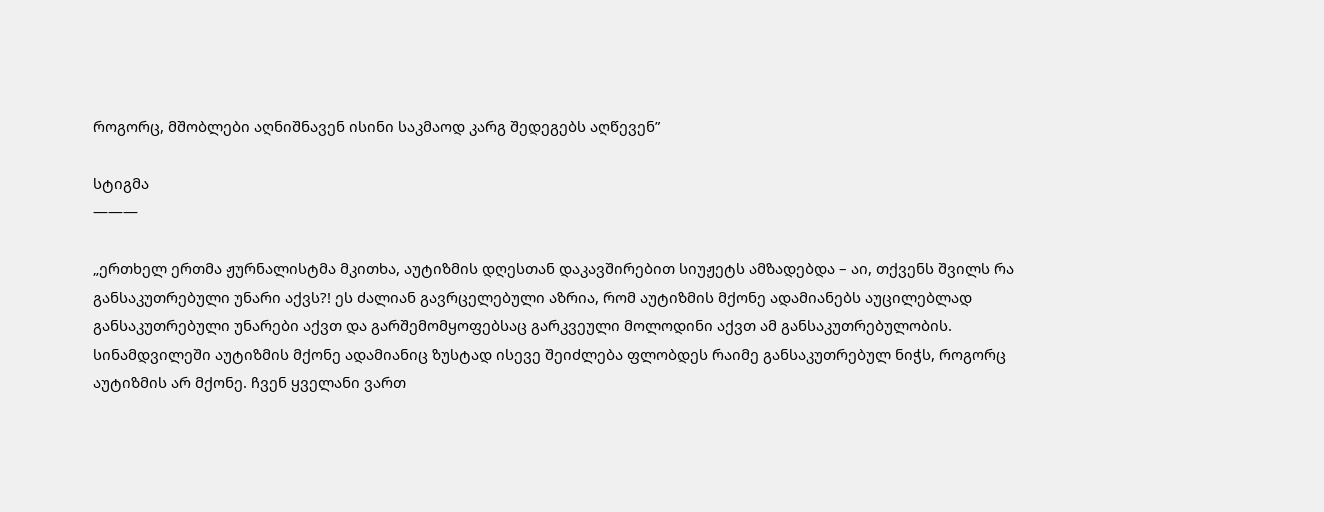როგორც, მშობლები აღნიშნავენ ისინი საკმაოდ კარგ შედეგებს აღწევენ”

სტიგმა
———

„ერთხელ ერთმა ჟურნალისტმა მკითხა, აუტიზმის დღესთან დაკავშირებით სიუჟეტს ამზადებდა – აი, თქვენს შვილს რა განსაკუთრებული უნარი აქვს?! ეს ძალიან გავრცელებული აზრია, რომ აუტიზმის მქონე ადამიანებს აუცილებლად განსაკუთრებული უნარები აქვთ და გარშემომყოფებსაც გარკვეული მოლოდინი აქვთ ამ განსაკუთრებულობის. სინამდვილეში აუტიზმის მქონე ადამიანიც ზუსტად ისევე შეიძლება ფლობდეს რაიმე განსაკუთრებულ ნიჭს, როგორც აუტიზმის არ მქონე. ჩვენ ყველანი ვართ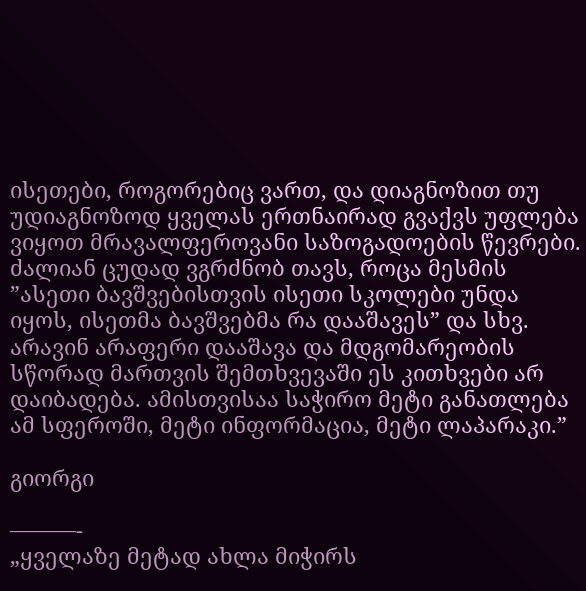ისეთები, როგორებიც ვართ, და დიაგნოზით თუ უდიაგნოზოდ ყველას ერთნაირად გვაქვს უფლება ვიყოთ მრავალფეროვანი საზოგადოების წევრები. ძალიან ცუდად ვგრძნობ თავს, როცა მესმის ”ასეთი ბავშვებისთვის ისეთი სკოლები უნდა იყოს, ისეთმა ბავშვებმა რა დააშავეს” და სხვ. არავინ არაფერი დააშავა და მდგომარეობის სწორად მართვის შემთხვევაში ეს კითხვები არ დაიბადება. ამისთვისაა საჭირო მეტი განათლება ამ სფეროში, მეტი ინფორმაცია, მეტი ლაპარაკი.”

გიორგი

———-
„ყველაზე მეტად ახლა მიჭირს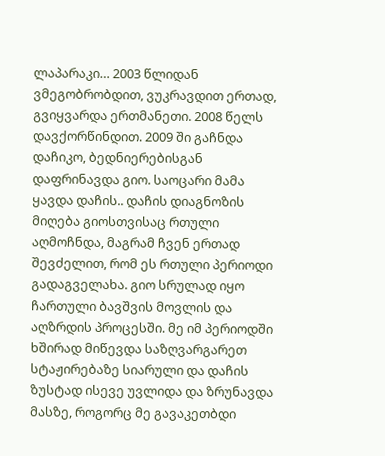ლაპარაკი… 2003 წლიდან ვმეგობრობდით, ვუკრავდით ერთად, გვიყვარდა ერთმანეთი. 2008 წელს დავქორწინდით. 2009 ში გაჩნდა დაჩიკო, ბედნიერებისგან დაფრინავდა გიო. საოცარი მამა ყავდა დაჩის.. დაჩის დიაგნოზის მიღება გიოსთვისაც რთული აღმოჩნდა, მაგრამ ჩვენ ერთად შევძელით, რომ ეს რთული პერიოდი გადაგველახა. გიო სრულად იყო ჩართული ბავშვის მოვლის და აღზრდის პროცესში. მე იმ პერიოდში ხშირად მიწევდა საზღვარგარეთ სტაჟირებაზე სიარული და დაჩის ზუსტად ისევე უვლიდა და ზრუნავდა მასზე, როგორც მე გავაკეთბდი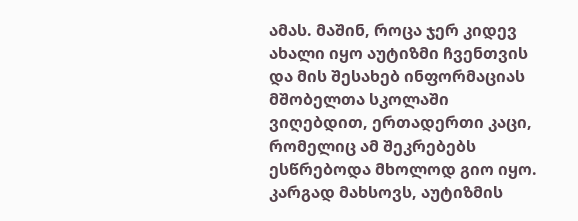ამას. მაშინ, როცა ჯერ კიდევ ახალი იყო აუტიზმი ჩვენთვის და მის შესახებ ინფორმაციას მშობელთა სკოლაში ვიღებდით, ერთადერთი კაცი, რომელიც ამ შეკრებებს ესწრებოდა მხოლოდ გიო იყო. კარგად მახსოვს, აუტიზმის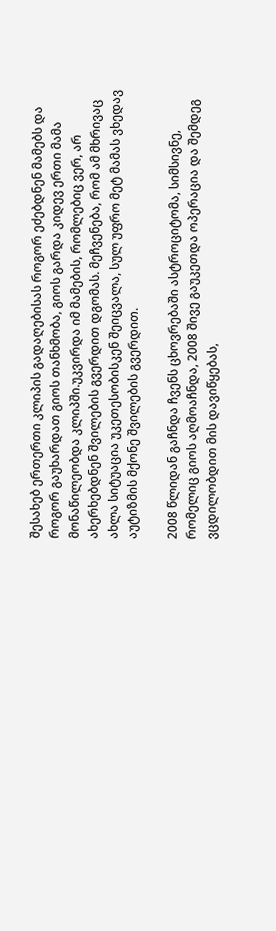შესახებ ერთერთი კლიპის გადაღებისას როგორ ეძებდნენ მამებს და როგორ გაუხარდათ გიოს თანხმობა, გიოს გარდა კიდევ ერთი მამა მონაწილეობდა კლიპში.უკვირდა იმ მამების, რომლებიც ვერ, არ ახერხებდნენ შვილების გვერდით დგომას. მეჩვენება, რომ ამ მხრივაც ახლა სიტუაცია უკეთესობისკენ შეიცვალა, სულ უფრო მეტ მამას ვხედავ აუტიზმის მქონე შვილების გვერდით.

2008 წლიდან გაჩნდა ჩვენს ცხოვრებაში ასტროციტომა, სიმსივნე, რომელიც გიოს აღმოაჩნდა, 2008 შივე გაუკეთდა ოპერაცია და შემდეგ ვცდილობდით მის დავიწყებას,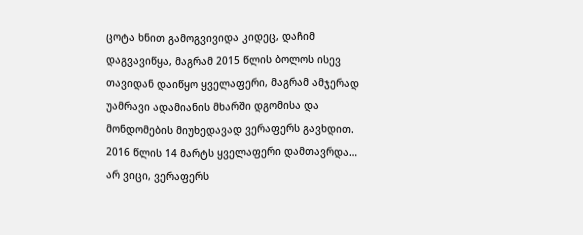ცოტა ხნით გამოგვივიდა კიდეც, დაჩიმ დაგვავიწყა, მაგრამ 2015 წლის ბოლოს ისევ თავიდან დაიწყო ყველაფერი, მაგრამ ამჯერად უამრავი ადამიანის მხარში დგომისა და მონდომების მიუხედავად ვერაფერს გავხდით. 2016 წლის 14 მარტს ყველაფერი დამთავრდა… არ ვიცი, ვერაფერს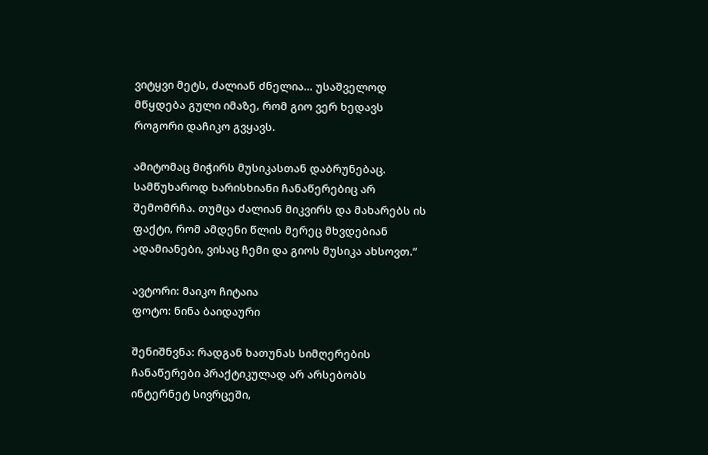ვიტყვი მეტს, ძალიან ძნელია… უსაშველოდ მწყდება გული იმაზე, რომ გიო ვერ ხედავს როგორი დაჩიკო გვყავს.

ამიტომაც მიჭირს მუსიკასთან დაბრუნებაც. სამწუხაროდ ხარისხიანი ჩანაწერებიც არ შემომრჩა. თუმცა ძალიან მიკვირს და მახარებს ის ფაქტი, რომ ამდენი წლის მერეც მხვდებიან ადამიანები, ვისაც ჩემი და გიოს მუსიკა ახსოვთ.“

ავტორი: მაიკო ჩიტაია
ფოტო: ნინა ბაიდაური

შენიშნვნა: რადგან ხათუნას სიმღერების ჩანაწერები პრაქტიკულად არ არსებობს ინტერნეტ სივრცეში,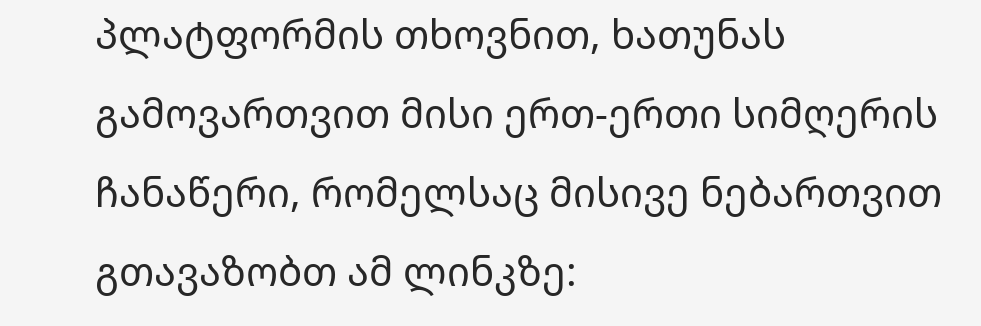პლატფორმის თხოვნით, ხათუნას გამოვართვით მისი ერთ-ერთი სიმღერის ჩანაწერი, რომელსაც მისივე ნებართვით გთავაზობთ ამ ლინკზე: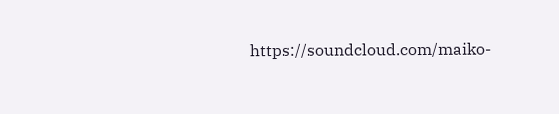https://soundcloud.com/maiko-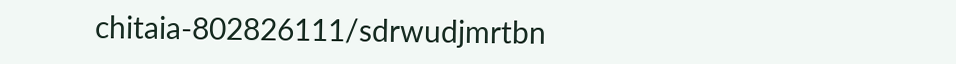chitaia-802826111/sdrwudjmrtbn